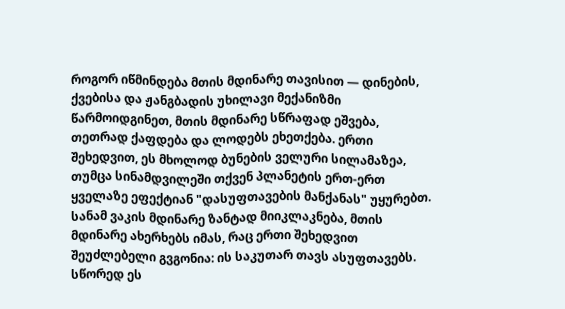როგორ იწმინდება მთის მდინარე თავისით — დინების, ქვებისა და ჟანგბადის უხილავი მექანიზმი
წარმოიდგინეთ, მთის მდინარე სწრაფად ეშვება, თეთრად ქაფდება და ლოდებს ეხეთქება. ერთი შეხედვით, ეს მხოლოდ ბუნების ველური სილამაზეა, თუმცა სინამდვილეში თქვენ პლანეტის ერთ-ერთ ყველაზე ეფექტიან "დასუფთავების მანქანას" უყურებთ.
სანამ ვაკის მდინარე ზანტად მიიკლაკნება, მთის მდინარე ახერხებს იმას, რაც ერთი შეხედვით შეუძლებელი გვგონია: ის საკუთარ თავს ასუფთავებს. სწორედ ეს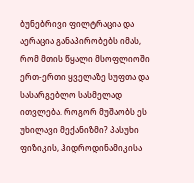ბუნებრივი ფილტრაცია და აერაცია განაპირობებს იმას, რომ მთის წყალი მსოფლიოში ერთ-ერთი ყველაზე სუფთა და სასარგებლო სასმელად ითვლება. როგორ მუშაობს ეს უხილავი მექანიზმი? პასუხი ფიზიკის, ჰიდროდინამიკისა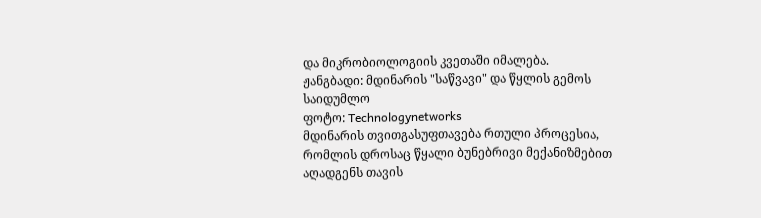და მიკრობიოლოგიის კვეთაში იმალება.
ჟანგბადი: მდინარის "საწვავი" და წყლის გემოს საიდუმლო
ფოტო: Technologynetworks
მდინარის თვითგასუფთავება რთული პროცესია, რომლის დროსაც წყალი ბუნებრივი მექანიზმებით აღადგენს თავის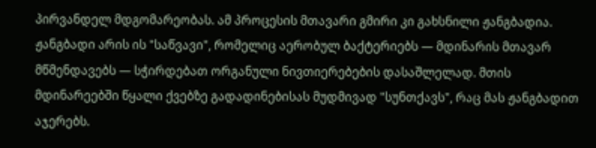პირვანდელ მდგომარეობას. ამ პროცესის მთავარი გმირი კი გახსნილი ჟანგბადია.
ჟანგბადი არის ის "საწვავი", რომელიც აერობულ ბაქტერიებს — მდინარის მთავარ მწმენდავებს — სჭირდებათ ორგანული ნივთიერებების დასაშლელად. მთის მდინარეებში წყალი ქვებზე გადადინებისას მუდმივად "სუნთქავს", რაც მას ჟანგბადით აჯერებს.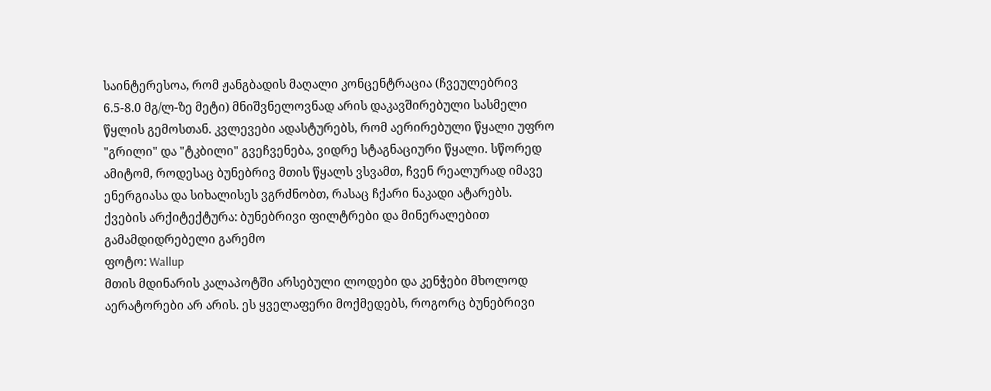საინტერესოა, რომ ჟანგბადის მაღალი კონცენტრაცია (ჩვეულებრივ 6.5-8.0 მგ/ლ-ზე მეტი) მნიშვნელოვნად არის დაკავშირებული სასმელი წყლის გემოსთან. კვლევები ადასტურებს, რომ აერირებული წყალი უფრო "გრილი" და "ტკბილი" გვეჩვენება, ვიდრე სტაგნაციური წყალი. სწორედ ამიტომ, როდესაც ბუნებრივ მთის წყალს ვსვამთ, ჩვენ რეალურად იმავე ენერგიასა და სიხალისეს ვგრძნობთ, რასაც ჩქარი ნაკადი ატარებს.
ქვების არქიტექტურა: ბუნებრივი ფილტრები და მინერალებით გამამდიდრებელი გარემო
ფოტო: Wallup
მთის მდინარის კალაპოტში არსებული ლოდები და კენჭები მხოლოდ აერატორები არ არის. ეს ყველაფერი მოქმედებს, როგორც ბუნებრივი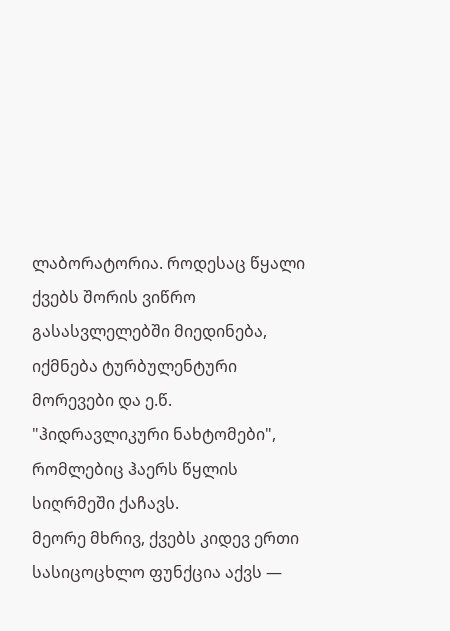ლაბორატორია. როდესაც წყალი ქვებს შორის ვიწრო გასასვლელებში მიედინება, იქმნება ტურბულენტური მორევები და ე.წ. "ჰიდრავლიკური ნახტომები", რომლებიც ჰაერს წყლის სიღრმეში ქაჩავს.
მეორე მხრივ, ქვებს კიდევ ერთი სასიცოცხლო ფუნქცია აქვს —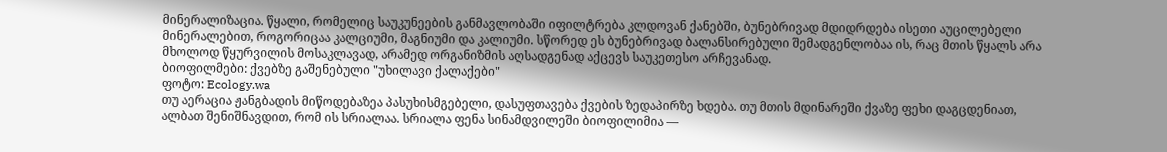მინერალიზაცია. წყალი, რომელიც საუკუნეების განმავლობაში იფილტრება კლდოვან ქანებში, ბუნებრივად მდიდრდება ისეთი აუცილებელი მინერალებით, როგორიცაა კალციუმი, მაგნიუმი და კალიუმი. სწორედ ეს ბუნებრივად ბალანსირებული შემადგენლობაა ის, რაც მთის წყალს არა მხოლოდ წყურვილის მოსაკლავად, არამედ ორგანიზმის აღსადგენად აქცევს საუკეთესო არჩევანად.
ბიოფილმები: ქვებზე გაშენებული "უხილავი ქალაქები"
ფოტო: Ecology.wa
თუ აერაცია ჟანგბადის მიწოდებაზეა პასუხისმგებელი, დასუფთავება ქვების ზედაპირზე ხდება. თუ მთის მდინარეში ქვაზე ფეხი დაგცდენიათ, ალბათ შენიშნავდით, რომ ის სრიალაა. სრიალა ფენა სინამდვილეში ბიოფილიმია —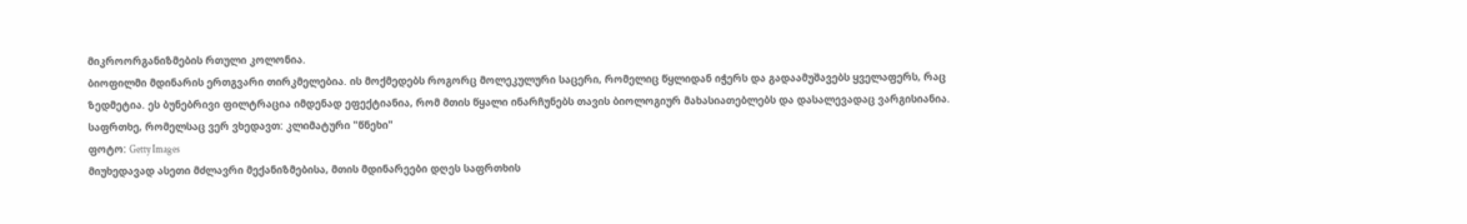მიკროორგანიზმების რთული კოლონია.
ბიოფილმი მდინარის ერთგვარი თირკმელებია. ის მოქმედებს როგორც მოლეკულური საცერი, რომელიც წყლიდან იჭერს და გადაამუშავებს ყველაფერს, რაც ზედმეტია. ეს ბუნებრივი ფილტრაცია იმდენად ეფექტიანია, რომ მთის წყალი ინარჩუნებს თავის ბიოლოგიურ მახასიათებლებს და დასალევადაც ვარგისიანია.
საფრთხე, რომელსაც ვერ ვხედავთ: კლიმატური "წნეხი"
ფოტო: Getty Images
მიუხედავად ასეთი მძლავრი მექანიზმებისა, მთის მდინარეები დღეს საფრთხის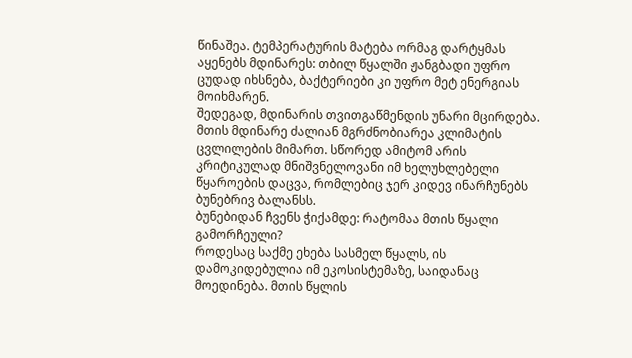წინაშეა. ტემპერატურის მატება ორმაგ დარტყმას აყენებს მდინარეს: თბილ წყალში ჟანგბადი უფრო ცუდად იხსნება, ბაქტერიები კი უფრო მეტ ენერგიას მოიხმარენ.
შედეგად, მდინარის თვითგაწმენდის უნარი მცირდება. მთის მდინარე ძალიან მგრძნობიარეა კლიმატის ცვლილების მიმართ. სწორედ ამიტომ არის კრიტიკულად მნიშვნელოვანი იმ ხელუხლებელი წყაროების დაცვა, რომლებიც ჯერ კიდევ ინარჩუნებს ბუნებრივ ბალანსს.
ბუნებიდან ჩვენს ჭიქამდე: რატომაა მთის წყალი გამორჩეული?
როდესაც საქმე ეხება სასმელ წყალს, ის დამოკიდებულია იმ ეკოსისტემაზე, საიდანაც მოედინება. მთის წყლის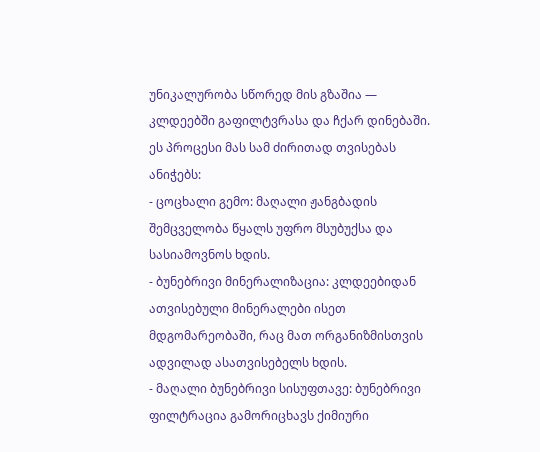უნიკალურობა სწორედ მის გზაშია — კლდეებში გაფილტვრასა და ჩქარ დინებაში. ეს პროცესი მას სამ ძირითად თვისებას ანიჭებს:
- ცოცხალი გემო: მაღალი ჟანგბადის შემცველობა წყალს უფრო მსუბუქსა და სასიამოვნოს ხდის.
- ბუნებრივი მინერალიზაცია: კლდეებიდან ათვისებული მინერალები ისეთ მდგომარეობაში, რაც მათ ორგანიზმისთვის ადვილად ასათვისებელს ხდის.
- მაღალი ბუნებრივი სისუფთავე: ბუნებრივი ფილტრაცია გამორიცხავს ქიმიური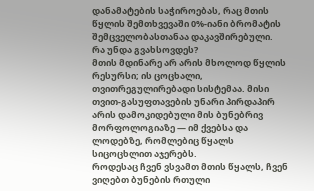დანამატების საჭიროებას, რაც მთის წყლის შემთხვევაში 0%-იანი ბრომატის შემცველობასთანაა დაკავშირებული.
რა უნდა გვახსოვდეს?
მთის მდინარე არ არის მხოლოდ წყლის რესურსი; ის ცოცხალი, თვითრეგულირებადი სისტემაა. მისი თვით-გასუფთავების უნარი პირდაპირ არის დამოკიდებული მის ბუნებრივ მორფოლოგიაზე — იმ ქვებსა და ლოდებზე, რომლებიც წყალს სიცოცხლით აჯერებს.
როდესაც ჩვენ ვსვამთ მთის წყალს, ჩვენ ვიღებთ ბუნების რთული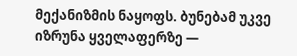მექანიზმის ნაყოფს. ბუნებამ უკვე იზრუნა ყველაფერზე —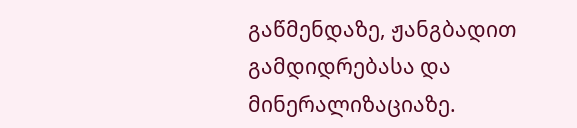გაწმენდაზე, ჟანგბადით გამდიდრებასა და მინერალიზაციაზე.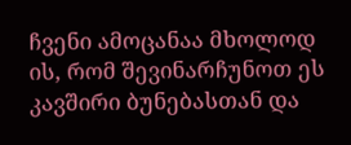ჩვენი ამოცანაა მხოლოდ ის, რომ შევინარჩუნოთ ეს კავშირი ბუნებასთან და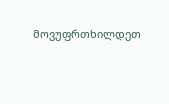მოვუფრთხილდეთ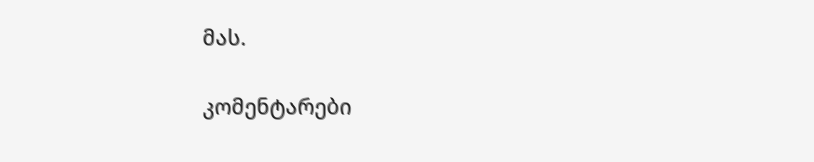მას.

კომენტარები